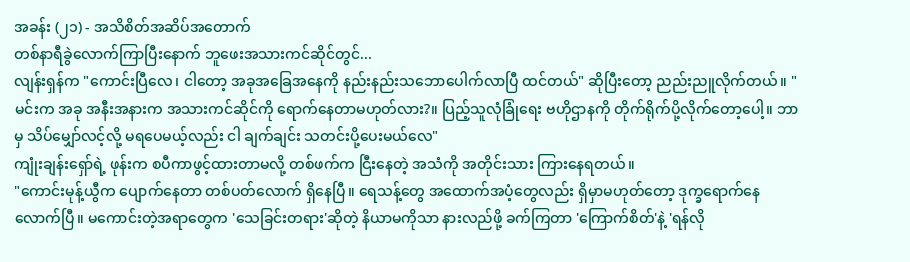အခန်း (၂၁) - အသိစိတ်အဆိပ်အတောက်
တစ်နာရီခွဲလောက်ကြာပြီးနောက် ဘူဖေးအသားကင်ဆိုင်တွင်...
လျန်းရှန်က "ကောင်းပြီလေ၊ ငါတော့ အခုအခြေအနေကို နည်းနည်းသဘောပေါက်လာပြီ ထင်တယ်" ဆိုပြီးတော့ ညည်းညူလိုက်တယ်။ "မင်းက အခု အနီးအနားက အသားကင်ဆိုင်ကို ရောက်နေတာမဟုတ်လား?။ ပြည့်သူလုံခြုံရေး ဗဟိုဌာနကို တိုက်ရိုက်ပို့လိုက်တော့ပေါ့။ ဘာမှ သိပ်မျှော်လင့်လို့ မရပေမယ့်လည်း ငါ ချက်ချင်း သတင်းပို့ပေးမယ်လေ"
ကျုံးချန်းရှော်ရဲ့ ဖုန်းက စပီကာဖွင့်ထားတာမလို့ တစ်ဖက်က ငြီးနေတဲ့ အသံကို အတိုင်းသား ကြားနေရတယ်။
"ကောင်းမုန့်ယွီက ပျောက်နေတာ တစ်ပတ်လောက် ရှိနေပြီ။ ရေသန့်တွေ အထောက်အပံ့တွေလည်း ရှိမှာမဟုတ်တော့ ဒုက္ခရောက်နေလောက်ပြီ။ မကောင်းတဲ့အရာတွေက 'သေခြင်းတရား'ဆိုတဲ့ နိယာမကိုသာ နားလည်ဖို့ ခက်ကြတာ 'ကြောက်စိတ်'နဲ့ 'ရန်လို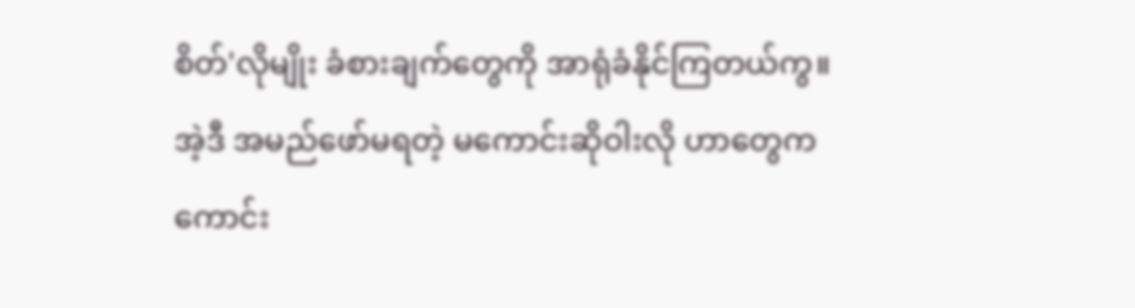စိတ်'လိုမျိုး ခံစားချက်တွေကို အာရုံခံနိုင်ကြတယ်ကွ။ အဲ့ဒီ အမည်ဖော်မရတဲ့ မကောင်းဆိုဝါးလို ဟာတွေက ကောင်း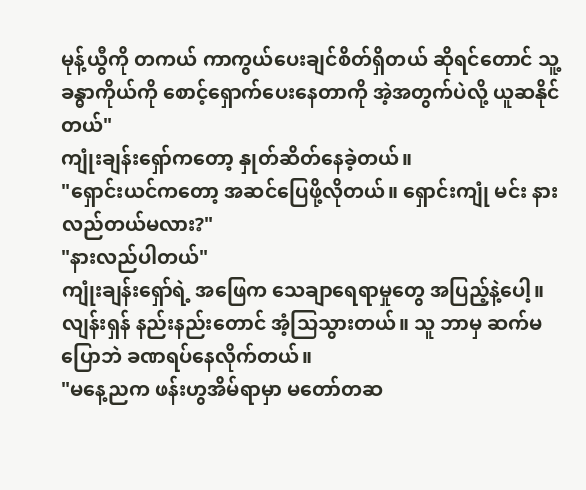မုန့်ယွီကို တကယ် ကာကွယ်ပေးချင်စိတ်ရှိတယ် ဆိုရင်တောင် သူ့ခန္ဓာကိုယ်ကို စောင့်ရှောက်ပေးနေတာကို အဲ့အတွက်ပဲလို့ ယူဆနိုင်တယ်"
ကျုံးချန်းရှော်ကတော့ နှုတ်ဆိတ်နေခဲ့တယ်။
"ရှောင်းယင်ကတော့ အဆင်ပြေဖို့လိုတယ်။ ရှောင်းကျုံ မင်း နားလည်တယ်မလား?"
"နားလည်ပါတယ်"
ကျုံးချန်းရှော်ရဲ့ အဖြေက သေချာရေရာမှုတွေ အပြည့်နဲ့ပေါ့။ လျန်းရှန် နည်းနည်းတောင် အံ့သြသွားတယ်။ သူ ဘာမှ ဆက်မပြောဘဲ ခဏရပ်နေလိုက်တယ်။
"မနေ့ညက ဖန်းဟွအိမ်ရာမှာ မတော်တဆ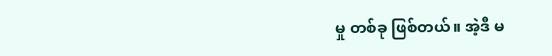မှု တစ်ခု ဖြစ်တယ်။ အဲ့ဒီ မ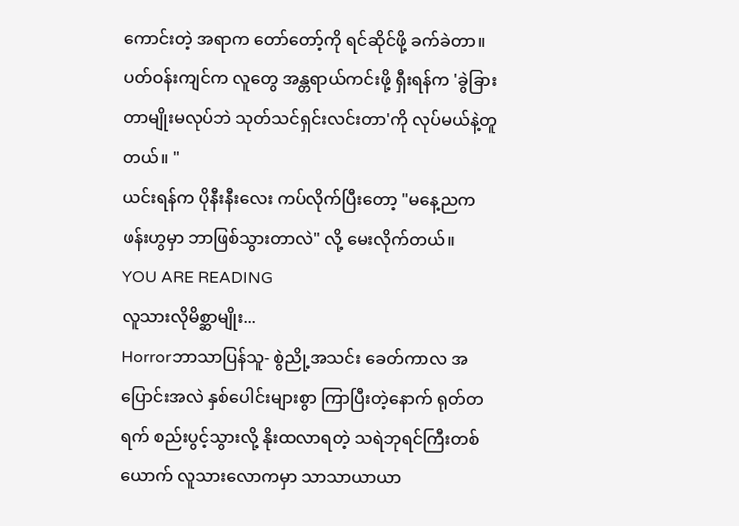ကောင်းတဲ့ အရာက တော်တော့်ကို ရင်ဆိုင်ဖို့ ခက်ခဲတာ။ ပတ်ဝန်းကျင်က လူတွေ အန္တရာယ်ကင်းဖို့ ရှီးရန်က 'ခွဲခြားတာမျိုးမလုပ်ဘဲ သုတ်သင်ရှင်းလင်းတာ'ကို လုပ်မယ်နဲ့တူတယ်။ "
ယင်းရန်က ပိုနီးနီးလေး ကပ်လိုက်ပြီးတော့ "မနေ့ညက ဖန်းဟွမှာ ဘာဖြစ်သွားတာလဲ" လို့ မေးလိုက်တယ်။
YOU ARE READING
လူသားလိုမိစ္ဆာမျိုး...
Horrorဘာသာပြန်သူ- စွဲညို့အသင်း ခေတ်ကာလ အပြောင်းအလဲ နှစ်ပေါင်းများစွာ ကြာပြီးတဲ့နောက် ရုတ်တရက် စည်းပွင့်သွားလို့ နိုးထလာရတဲ့ သရဲဘုရင်ကြီးတစ်ယောက် လူသားလောကမှာ သာသာယာယာ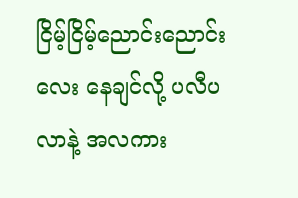ငြိမ့်ငြိမ့်ညောင်းညောင်းလေး နေချင်လို့ ပလီပလာနဲ့ အလကား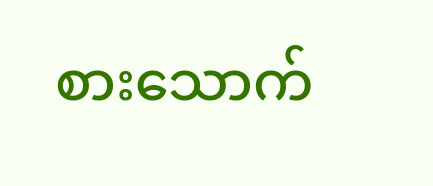စားသောက်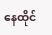နေထိုင်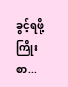ခွင့်ရဖို့ ကြိုးစာ...